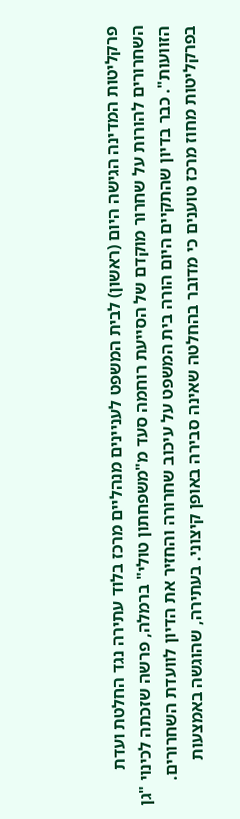פרקליטות המדינה הגישה היום (ראשון) לבית המשפט לעניינים מנהליים מרכז בלוד עתירה נגד החלטת ועדת השחרורים להורות על שחרור מוקדם של הסייעת רוחמה סעד מ"משפחתון טולי" ברמלה, פרשה שזכתה לכינוי "גן הזוועות". כבר בדיון שהתקיים היום הורה בית המשפט על עיכוב שחרורה והחזיר את הדיון לוועדת השחרורים.
בפרקליטות מחוז מרכז טוענים כי מדובר בהחלטה שאינה סבירה באופן קיצוני. בעתירה, שהוגשה באמצעות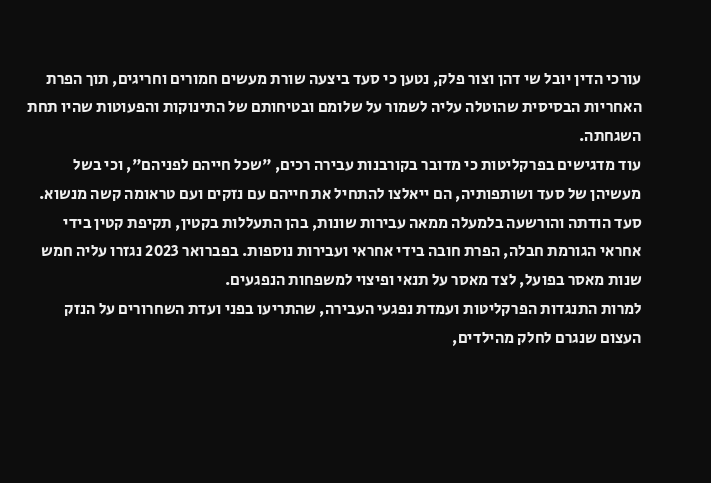עורכי הדין יובל שי דהן וצור פלק, נטען כי סעד ביצעה שורת מעשים חמורים וחריגים, תוך הפרת האחריות הבסיסית שהוטלה עליה לשמור על שלומם ובטיחותם של התינוקות והפעוטות שהיו תחת השגחתה.
עוד מדגישים בפרקליטות כי מדובר בקורבנות עבירה רכים, "שכל חייהם לפניהם", וכי בשל מעשיהן של סעד ושותפותיה, הם ייאלצו להתחיל את חייהם עם נזקים ועם טראומה קשה מנשוא.
סעד הודתה והורשעה בלמעלה ממאה עבירות שונות, בהן התעללות בקטין, תקיפת קטין בידי אחראי הגורמת חבלה, הפרת חובה בידי אחראי ועבירות נוספות. בפברואר 2023 נגזרו עליה חמש שנות מאסר בפועל, לצד מאסר על תנאי ופיצוי למשפחות הנפגעים.
למרות התנגדות הפרקליטות ועמדת נפגעי העבירה, שהתריעו בפני ועדת השחרורים על הנזק העצום שנגרם לחלק מהילדים,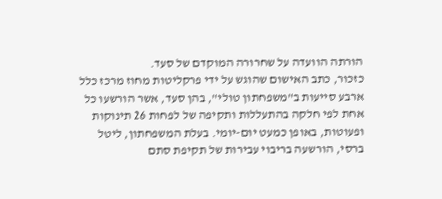הורתה הוועדה על שחרורה המוקדם של סעד.
כזכור, כתב האישום שהוגש על ידי פרקליטות מחוז מרכז כלל ארבע סייעות ב"משפחתון טולי", בהן סעד, אשר הורשעו כל אחת לפי חלקה בהתעללות ותקיפה של לפחות 26 תינוקות ופעוטות, באופן כמעט יום-יומי. בעלת המשפחתון, ליטל ברסי, הורשעה בריבוי עבירות של תקיפת סתם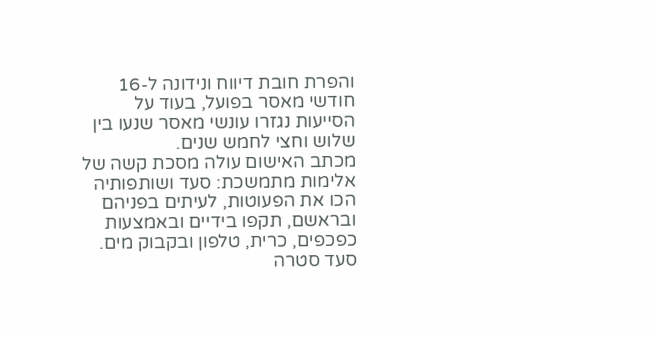והפרת חובת דיווח ונידונה ל-16 חודשי מאסר בפועל, בעוד על הסייעות נגזרו עונשי מאסר שנעו בין שלוש וחצי לחמש שנים.
מכתב האישום עולה מסכת קשה של אלימות מתמשכת: סעד ושותפותיה הכו את הפעוטות, לעיתים בפניהם ובראשם, תקפו בידיים ובאמצעות כפכפים, כרית, טלפון ובקבוק מים. סעד סטרה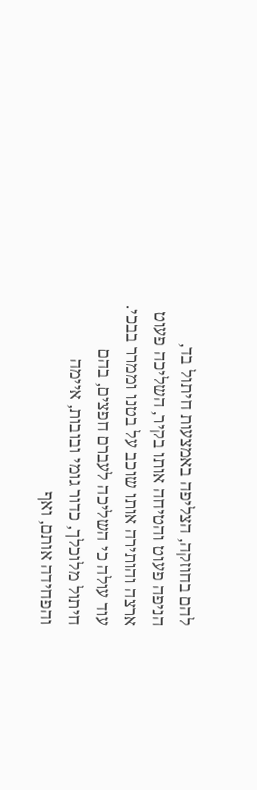להם בחוזקה, הצליפה באמצעות חיתול בד, הניפה פעוט והטיחה אותו בקיר, השליכה פעוט ארצה והותירה אותו שוכב על בטנו וממרר בבכי. עוד עולה כי השליכה לעברם חפצים, בהם חיתול מלוכלך, כדור גומי ובובות, איימה והפחידה אותם, ואף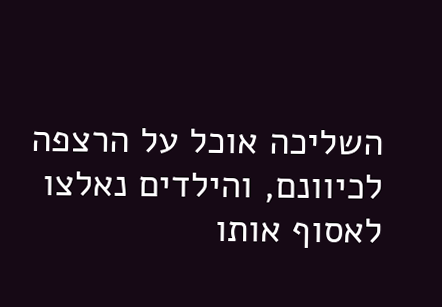השליכה אוכל על הרצפה לכיוונם, והילדים נאלצו לאסוף אותו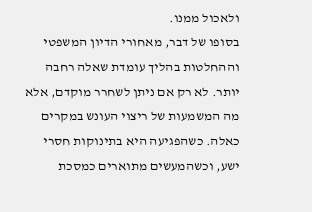ולאכול ממנו.
בסופו של דבר, מאחורי הדיון המשפטי וההחלטות בהליך עומדת שאלה רחבה יותר. לא רק אם ניתן לשחרר מוקדם, אלא מה המשמעות של ריצוי העונש במקרים כאלה. כשהפגיעה היא בתינוקות חסרי ישע, וכשהמעשים מתוארים כמסכת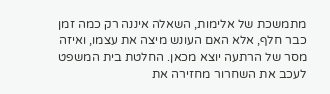מתמשכת של אלימות, השאלה איננה רק כמה זמן כבר חלף, אלא האם העונש מיצה את עצמו, ואיזה מסר של הרתעה יוצא מכאן. החלטת בית המשפט לעכב את השחרור מחזירה את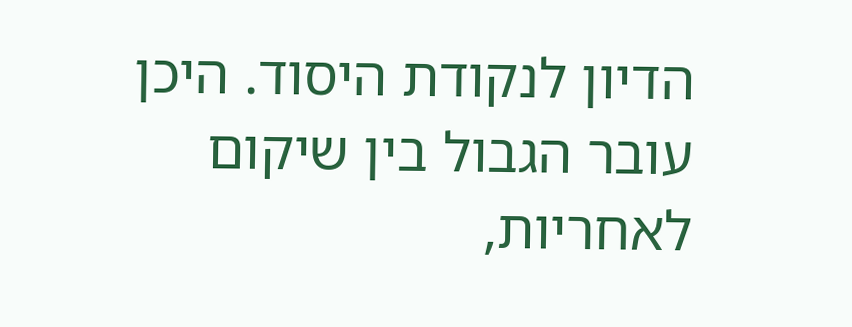הדיון לנקודת היסוד. היכן עובר הגבול בין שיקום לאחריות,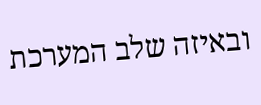ובאיזה שלב המערכת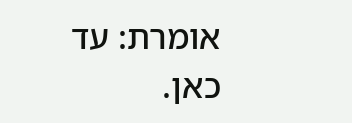אומרת: עד כאן.